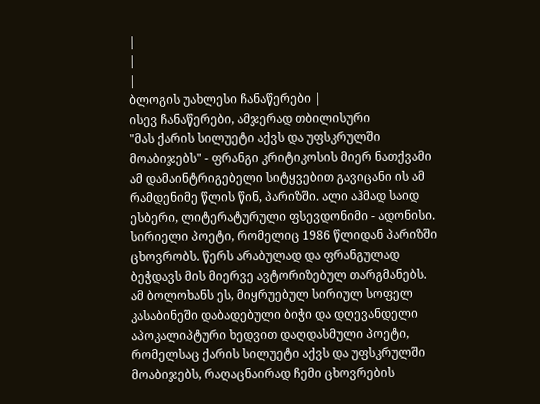|
|
|
ბლოგის უახლესი ჩანაწერები |
ისევ ჩანაწერები, ამჯერად თბილისური
"მას ქარის სილუეტი აქვს და უფსკრულში მოაბიჯებს" - ფრანგი კრიტიკოსის მიერ ნათქვამი ამ დამაინტრიგებელი სიტყვებით გავიცანი ის ამ რამდენიმე წლის წინ, პარიზში. ალი აჰმად საიდ ესბერი, ლიტერატურული ფსევდონიმი - ადონისი. სირიელი პოეტი, რომელიც 1986 წლიდან პარიზში ცხოვრობს. წერს არაბულად და ფრანგულად ბეჭდავს მის მიერვე ავტორიზებულ თარგმანებს.
ამ ბოლოხანს ეს, მიყრუებულ სირიულ სოფელ კასაბინეში დაბადებული ბიჭი და დღევანდელი აპოკალიპტური ხედვით დაღდასმული პოეტი, რომელსაც ქარის სილუეტი აქვს და უფსკრულში მოაბიჯებს, რაღაცნაირად ჩემი ცხოვრების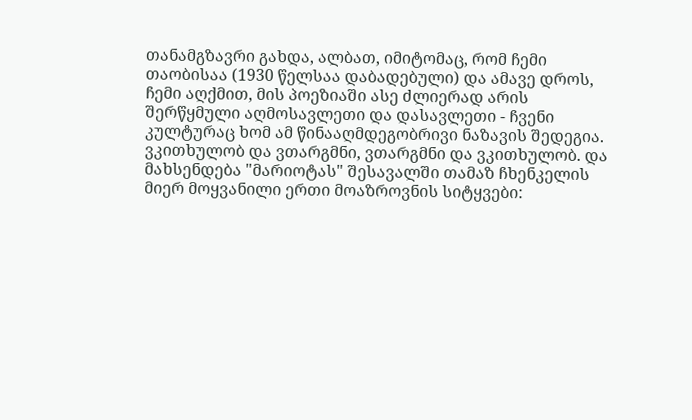თანამგზავრი გახდა, ალბათ, იმიტომაც, რომ ჩემი თაობისაა (1930 წელსაა დაბადებული) და ამავე დროს, ჩემი აღქმით, მის პოეზიაში ასე ძლიერად არის შერწყმული აღმოსავლეთი და დასავლეთი - ჩვენი კულტურაც ხომ ამ წინააღმდეგობრივი ნაზავის შედეგია. ვკითხულობ და ვთარგმნი, ვთარგმნი და ვკითხულობ. და მახსენდება "მარიოტას" შესავალში თამაზ ჩხენკელის მიერ მოყვანილი ერთი მოაზროვნის სიტყვები: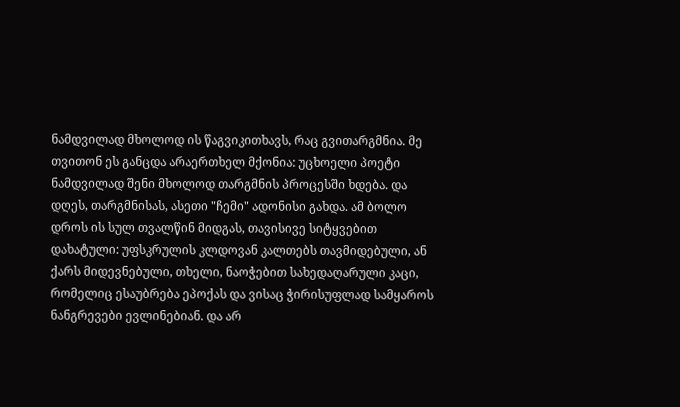ნამდვილად მხოლოდ ის წაგვიკითხავს, რაც გვითარგმნია. მე თვითონ ეს განცდა არაერთხელ მქონია: უცხოელი პოეტი ნამდვილად შენი მხოლოდ თარგმნის პროცესში ხდება. და დღეს, თარგმნისას, ასეთი "ჩემი" ადონისი გახდა. ამ ბოლო დროს ის სულ თვალწინ მიდგას, თავისივე სიტყვებით დახატული: უფსკრულის კლდოვან კალთებს თავმიდებული, ან ქარს მიდევნებული, თხელი, ნაოჭებით სახედაღარული კაცი, რომელიც ესაუბრება ეპოქას და ვისაც ჭირისუფლად სამყაროს ნანგრევები ევლინებიან. და არ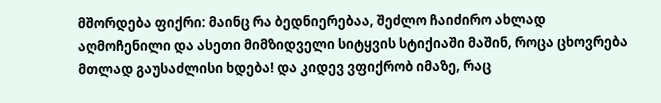მშორდება ფიქრი: მაინც რა ბედნიერებაა, შეძლო ჩაიძირო ახლად აღმოჩენილი და ასეთი მიმზიდველი სიტყვის სტიქიაში მაშინ, როცა ცხოვრება მთლად გაუსაძლისი ხდება! და კიდევ ვფიქრობ იმაზე, რაც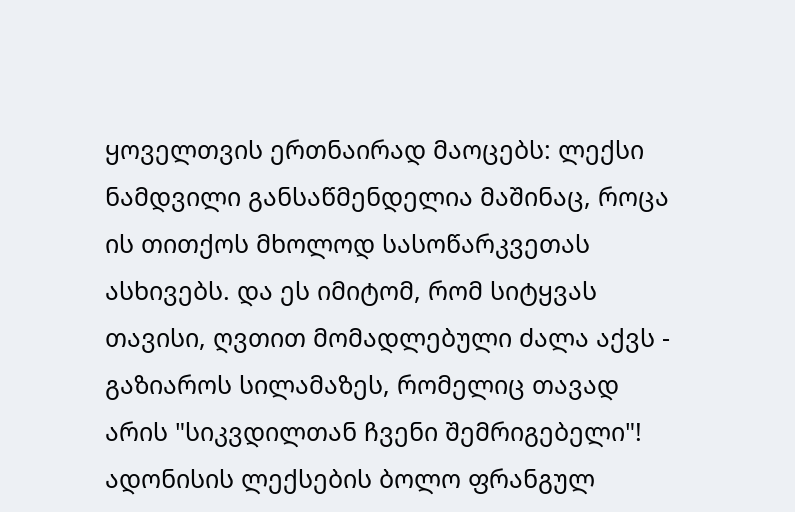ყოველთვის ერთნაირად მაოცებს: ლექსი ნამდვილი განსაწმენდელია მაშინაც, როცა ის თითქოს მხოლოდ სასოწარკვეთას ასხივებს. და ეს იმიტომ, რომ სიტყვას თავისი, ღვთით მომადლებული ძალა აქვს - გაზიაროს სილამაზეს, რომელიც თავად არის "სიკვდილთან ჩვენი შემრიგებელი"! ადონისის ლექსების ბოლო ფრანგულ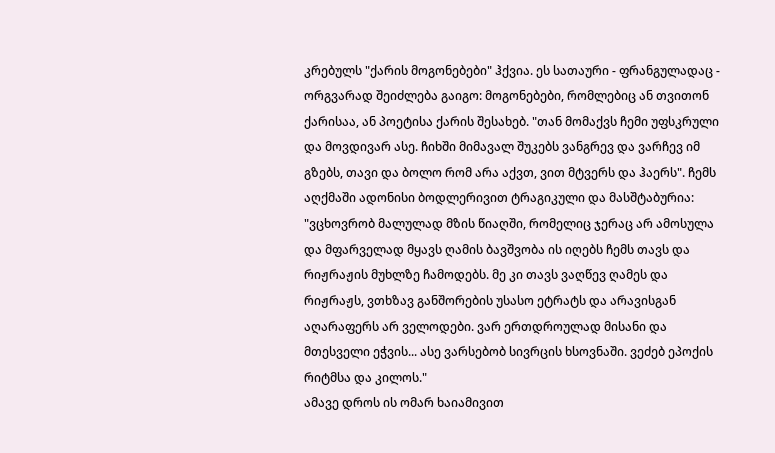კრებულს "ქარის მოგონებები" ჰქვია. ეს სათაური - ფრანგულადაც - ორგვარად შეიძლება გაიგო: მოგონებები, რომლებიც ან თვითონ ქარისაა, ან პოეტისა ქარის შესახებ. "თან მომაქვს ჩემი უფსკრული და მოვდივარ ასე. ჩიხში მიმავალ შუკებს ვანგრევ და ვარჩევ იმ გზებს, თავი და ბოლო რომ არა აქვთ, ვით მტვერს და ჰაერს". ჩემს აღქმაში ადონისი ბოდლერივით ტრაგიკული და მასშტაბურია: "ვცხოვრობ მალულად მზის წიაღში, რომელიც ჯერაც არ ამოსულა და მფარველად მყავს ღამის ბავშვობა ის იღებს ჩემს თავს და რიჟრაჟის მუხლზე ჩამოდებს. მე კი თავს ვაღწევ ღამეს და რიჟრაჟს, ვთხზავ განშორების უსასო ეტრატს და არავისგან აღარაფერს არ ველოდები. ვარ ერთდროულად მისანი და მთესველი ეჭვის... ასე ვარსებობ სივრცის ხსოვნაში. ვეძებ ეპოქის რიტმსა და კილოს."
ამავე დროს ის ომარ ხაიამივით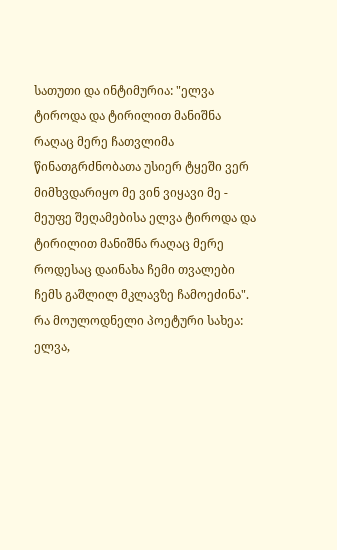სათუთი და ინტიმურია: "ელვა ტიროდა და ტირილით მანიშნა რაღაც მერე ჩათვლიმა წინათგრძნობათა უსიერ ტყეში ვერ მიმხვდარიყო მე ვინ ვიყავი მე - მეუფე შეღამებისა ელვა ტიროდა და ტირილით მანიშნა რაღაც მერე როდესაც დაინახა ჩემი თვალები ჩემს გაშლილ მკლავზე ჩამოეძინა".
რა მოულოდნელი პოეტური სახეა: ელვა,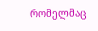რომელმაც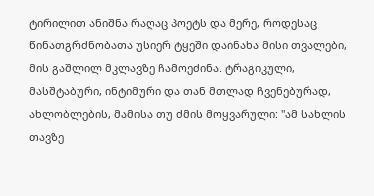ტირილით ანიშნა რაღაც პოეტს და მერე, როდესაც წინათგრძნობათა უსიერ ტყეში დაინახა მისი თვალები, მის გაშლილ მკლავზე ჩამოეძინა. ტრაგიკული, მასშტაბური, ინტიმური და თან მთლად ჩვენებურად, ახლობლების, მამისა თუ ძმის მოყვარული: "ამ სახლის თავზე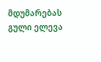მდუმარებას გული ელევა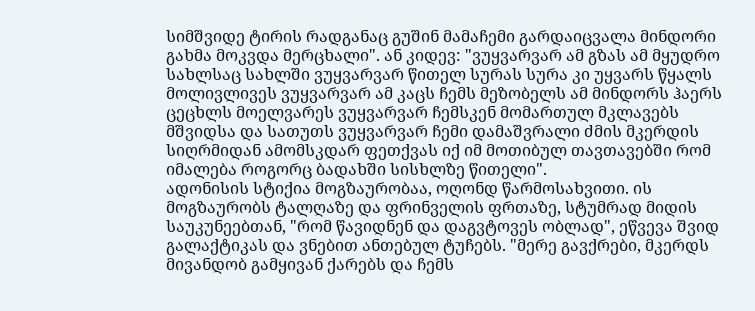სიმშვიდე ტირის რადგანაც გუშინ მამაჩემი გარდაიცვალა მინდორი გახმა მოკვდა მერცხალი". ან კიდევ: "ვუყვარვარ ამ გზას ამ მყუდრო სახლსაც სახლში ვუყვარვარ წითელ სურას სურა კი უყვარს წყალს მოლივლივეს ვუყვარვარ ამ კაცს ჩემს მეზობელს ამ მინდორს ჰაერს ცეცხლს მოელვარეს ვუყვარვარ ჩემსკენ მომართულ მკლავებს მშვიდსა და სათუთს ვუყვარვარ ჩემი დამაშვრალი ძმის მკერდის სიღრმიდან ამომსკდარ ფეთქვას იქ იმ მოთიბულ თავთავებში რომ იმალება როგორც ბადახში სისხლზე წითელი".
ადონისის სტიქია მოგზაურობაა, ოღონდ წარმოსახვითი. ის მოგზაურობს ტალღაზე და ფრინველის ფრთაზე, სტუმრად მიდის საუკუნეებთან, "რომ წავიდნენ და დაგვტოვეს ობლად", ეწვევა შვიდ გალაქტიკას და ვნებით ანთებულ ტუჩებს. "მერე გავქრები, მკერდს მივანდობ გამყივან ქარებს და ჩემს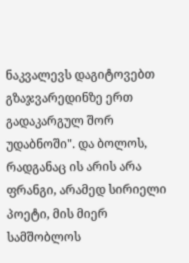ნაკვალევს დაგიტოვებთ გზაჯვარედინზე ერთ გადაკარგულ შორ უდაბნოში". და ბოლოს, რადგანაც ის არის არა ფრანგი, არამედ სირიელი პოეტი, მის მიერ სამშობლოს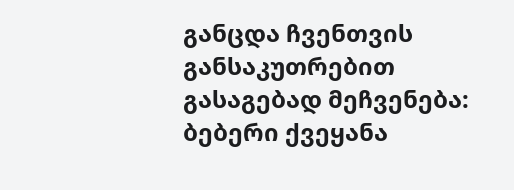განცდა ჩვენთვის განსაკუთრებით გასაგებად მეჩვენება:
ბებერი ქვეყანა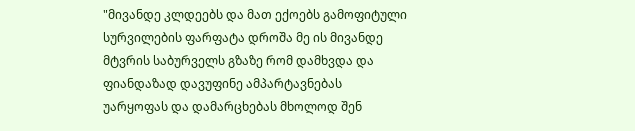"მივანდე კლდეებს და მათ ექოებს გამოფიტული სურვილების ფარფატა დროშა მე ის მივანდე მტვრის საბურველს გზაზე რომ დამხვდა და ფიანდაზად დავუფინე ამპარტავნებას უარყოფას და დამარცხებას მხოლოდ შენ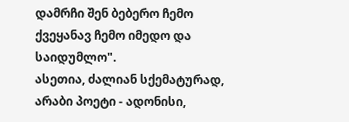დამრჩი შენ ბებერო ჩემო ქვეყანავ ჩემო იმედო და საიდუმლო".
ასეთია, ძალიან სქემატურად, არაბი პოეტი - ადონისი,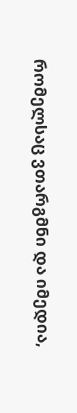რომელსაც ვთარგმნი და იმედია,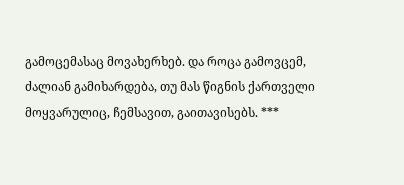გამოცემასაც მოვახერხებ. და როცა გამოვცემ, ძალიან გამიხარდება, თუ მას წიგნის ქართველი მოყვარულიც, ჩემსავით, გაითავისებს. ***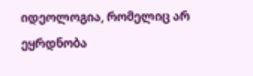იდეოლოგია, რომელიც არ ეყრდნობა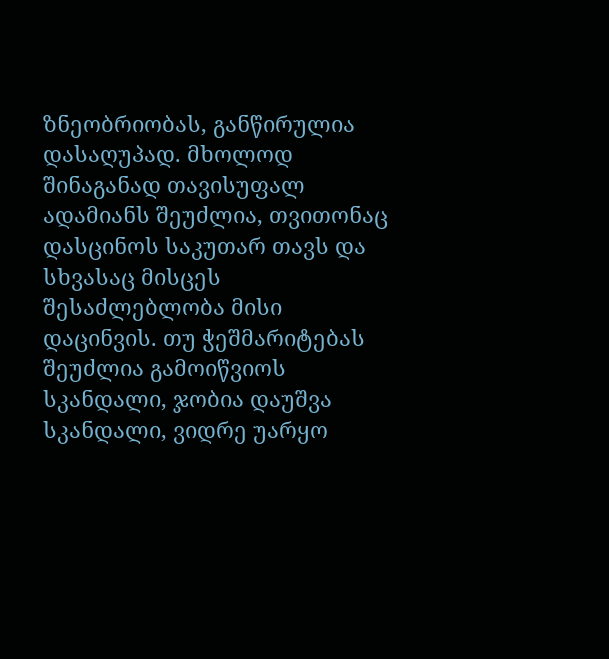ზნეობრიობას, განწირულია დასაღუპად. მხოლოდ შინაგანად თავისუფალ ადამიანს შეუძლია, თვითონაც დასცინოს საკუთარ თავს და სხვასაც მისცეს შესაძლებლობა მისი დაცინვის. თუ ჭეშმარიტებას შეუძლია გამოიწვიოს სკანდალი, ჯობია დაუშვა სკანდალი, ვიდრე უარყო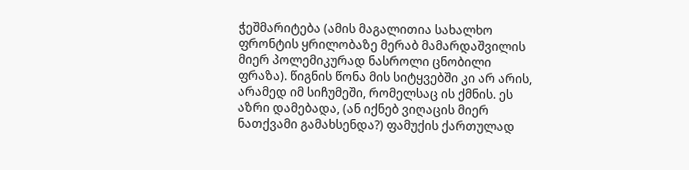ჭეშმარიტება (ამის მაგალითია სახალხო ფრონტის ყრილობაზე მერაბ მამარდაშვილის მიერ პოლემიკურად ნასროლი ცნობილი ფრაზა). წიგნის წონა მის სიტყვებში კი არ არის, არამედ იმ სიჩუმეში, რომელსაც ის ქმნის. ეს აზრი დამებადა, (ან იქნებ ვიღაცის მიერ ნათქვამი გამახსენდა?) ფამუქის ქართულად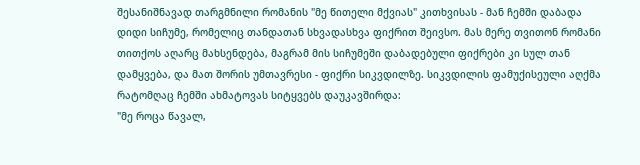შესანიშნავად თარგმნილი რომანის "მე წითელი მქვიას" კითხვისას - მან ჩემში დაბადა დიდი სიჩუმე, რომელიც თანდათან სხვადასხვა ფიქრით შეივსო. მას მერე თვითონ რომანი თითქოს აღარც მახსენდება, მაგრამ მის სიჩუმეში დაბადებული ფიქრები კი სულ თან დამყვება, და მათ შორის უმთავრესი - ფიქრი სიკვდილზე. სიკვდილის ფამუქისეული აღქმა რატომღაც ჩემში ახმატოვას სიტყვებს დაუკავშირდა:
"მე როცა წავალ,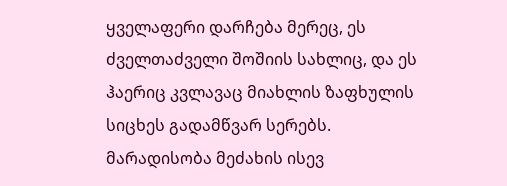ყველაფერი დარჩება მერეც, ეს ძველთაძველი შოშიის სახლიც, და ეს ჰაერიც კვლავაც მიახლის ზაფხულის სიცხეს გადამწვარ სერებს. მარადისობა მეძახის ისევ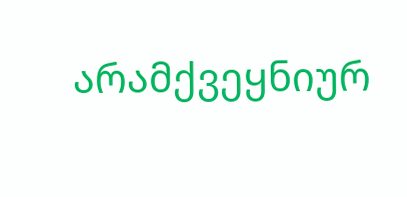არამქვეყნიურ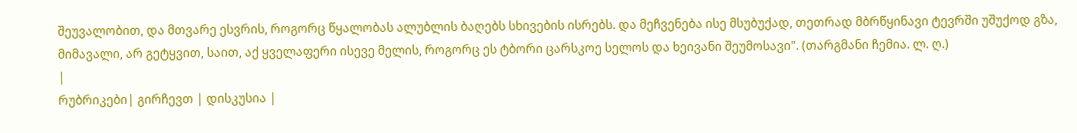შეუვალობით, და მთვარე ესვრის, როგორც წყალობას ალუბლის ბაღებს სხივების ისრებს. და მეჩვენება ისე მსუბუქად, თეთრად მბრწყინავი ტევრში უშუქოდ გზა, მიმავალი, არ გეტყვით, საით, აქ ყველაფერი ისევე მელის, როგორც ეს ტბორი ცარსკოე სელოს და ხეივანი შეუმოსავი". (თარგმანი ჩემია. ლ. ღ.)
|
რუბრიკები| გირჩევთ | დისკუსია |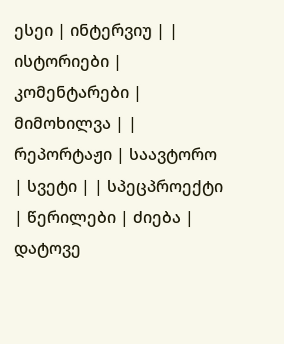ესეი | ინტერვიუ | | ისტორიები | კომენტარები | მიმოხილვა | | რეპორტაჟი | საავტორო | სვეტი | | სპეცპროექტი | წერილები | ძიება |
დატოვე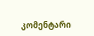კომენტარი